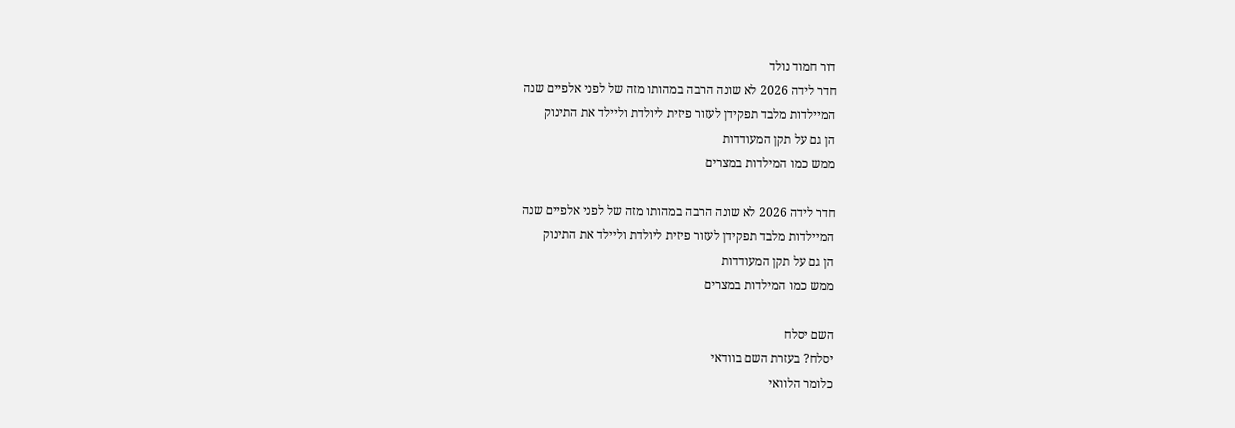דור חמוד נולד
חדר לידה 2026 לא שונה הרבה במהותו מזה של לפני אלפיים שנה
המיילדות מלבד תפקידן לעזור פיזית ליולדת וליילד את התינוק
הן גם על תקן המעודדות
ממש כמו המילדות במצרים

חדר לידה 2026 לא שונה הרבה במהותו מזה של לפני אלפיים שנה
המיילדות מלבד תפקידן לעזור פיזית ליולדת וליילד את התינוק
הן גם על תקן המעודדות
ממש כמו המילדות במצרים

השם יסלח
יסלח? בעזרת השם בוודאי
כלומר הלוואי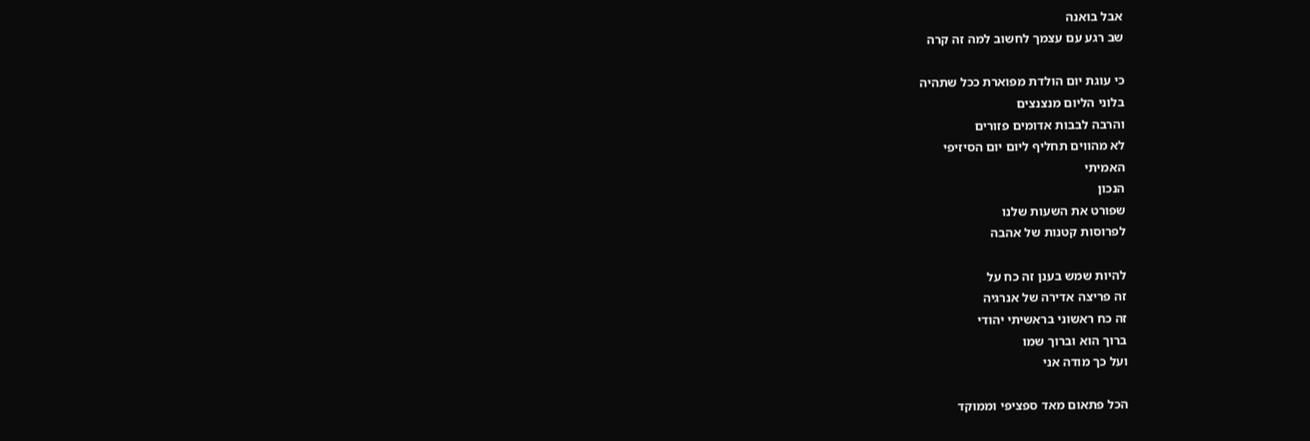אבל בואנה
שב רגע עם עצמך לחשוב למה זה קרה

כי עוגת יום הולדת מפוארת ככל שתהיה
בלוני הליום מנצנצים
והרבה לבבות אדומים פזורים
לא מהווים תחליף ליום יום הסיזיפי
האמיתי
הנכון
שפורט את השעות שלנו
לפרוסות קטנות של אהבה

להיות שמש בענן זה כח על
זה פריצה אדירה של אנרגיה
זה כח ראשוני בראשיתי יהודי
ברוך הוא וברוך שמו
ועל כך מודה אני

הכל פתאום מאד ספציפי וממוקד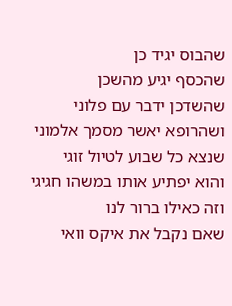שהבוס יגיד כן
שהכסף יגיע מהשכן
שהשדכן ידבר עם פלוני
ושהרופא יאשר מסמך אלמוני
שנצא כל שבוע לטיול זוגי
והוא יפתיע אותו במשהו חגיגי
וזה כאילו ברור לנו
שאם נקבל את איקס וואי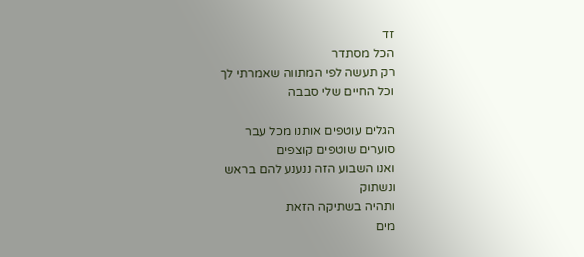זד
הכל מסתדר
רק תעשה לפי המתווה שאמרתי לך
וכל החיים שלי סבבה

הגלים עוטפים אותנו מכל עבר
סוערים שוטפים קוצפים
ואנו השבוע הזה ננענע להם בראש
ונשתוק
ותהיה בשתיקה הזאת
מים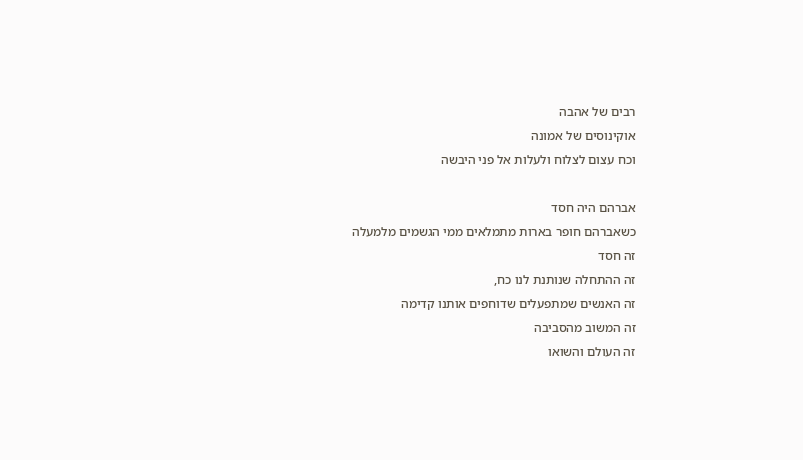רבים של אהבה
אוקינוסים של אמונה
וכח עצום לצלוח ולעלות אל פני היבשה

אברהם היה חסד
כשאברהם חופר בארות מתמלאים ממי הגשמים מלמעלה
זה חסד
זה ההתחלה שנותנת לנו כח,
זה האנשים שמתפעלים שדוחפים אותנו קדימה
זה המשוב מהסביבה
זה העולם והשואו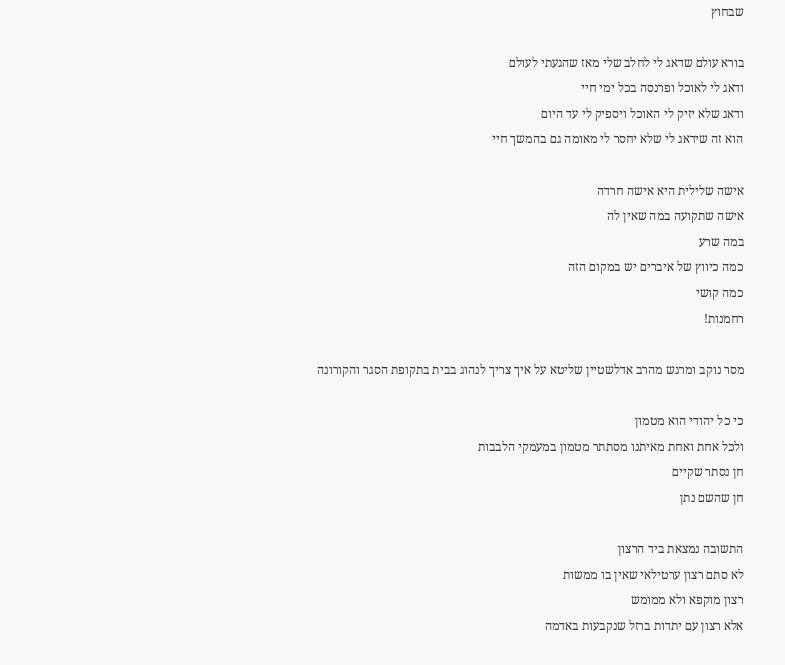שבחוץ

בורא עולם שדאג לי לחלב שלי מאז שהגעתי לעולם
ודאג לי לאוכל ופרנסה בכל ימי חיי
ודאג שלא יזיק לי האוכל ויספיק לי עד היום
הוא זה שידאג לי שלא יחסר לי מאומה גם בהמשך חיי

אישה שלילית היא אישה חרדה
אישה שתקועה במה שאין לה
במה שרע
כמה כיווץ של איברים יש במקום הזה
כמה קושי
רחמנות!

מסר נוקב ומרגש מהרב אדלשטיין שליטא על איך צריך לנהוג בבית בתקופת הסגר והקורונה

כי כל יהודי הוא מטמון
ולכל אחת ואחת מאיתנו מסתתר מטמון במעמקי הלבבות
חן נסתר שקיים
חן שהשם נתן

התשובה נמצאת ביד הרצון
לא סתם רצון ערטילאי שאין בו ממשות
רצון מוקפא ולא ממומש
אלא רצון עם יתדות ברזל שנקבעות באדמה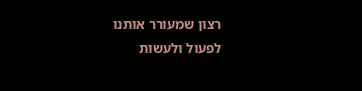רצון שמעורר אותנו לפעול ולעשות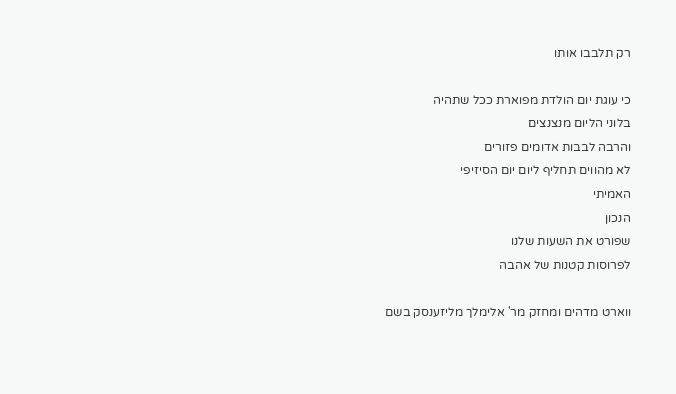רק תלבבו אותו

כי עוגת יום הולדת מפוארת ככל שתהיה
בלוני הליום מנצנצים
והרבה לבבות אדומים פזורים
לא מהווים תחליף ליום יום הסיזיפי
האמיתי
הנכון
שפורט את השעות שלנו
לפרוסות קטנות של אהבה

ווארט מדהים ומחזק מר' אלימלך מליזענסק בשם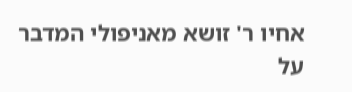אחיו ר' זושא מאניפולי המדבר על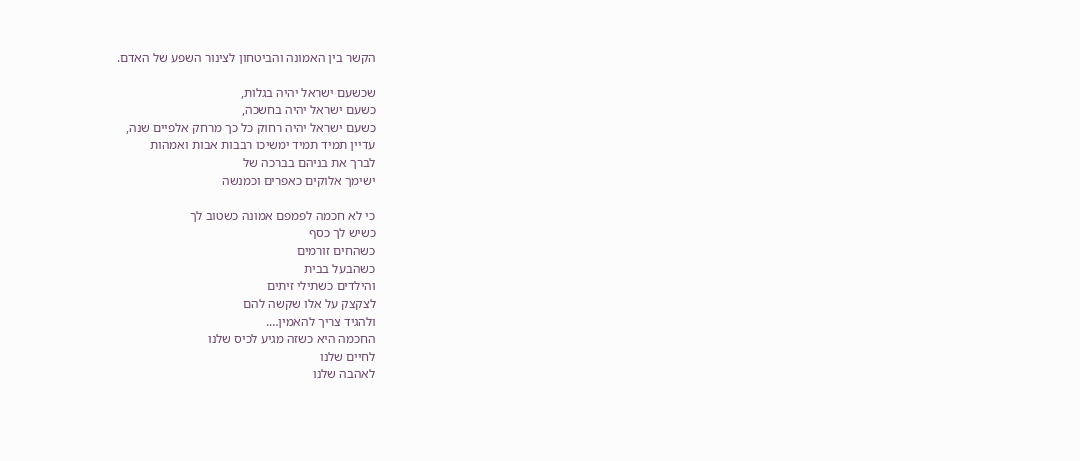הקשר בין האמונה והביטחון לצינור השפע של האדם.

שכשעם ישראל יהיה בגלות,
כשעם ישראל יהיה בחשכה,
כשעם ישראל יהיה רחוק כל כך מרחק אלפיים שנה,
עדיין תמיד תמיד ימשיכו רבבות אבות ואמהות
לברך את בניהם בברכה של
ישימך אלוקים כאפרים וכמנשה

כי לא חכמה לפמפם אמונה כשטוב לך
כשיש לך כסף
כשהחים זורמים
כשהבעל בבית
והילדים כשתילי זיתים
לצקצק על אלו שקשה להם
ולהגיד צריך להאמין….
החכמה היא כשזה מגיע לכיס שלנו
לחיים שלנו
לאהבה שלנו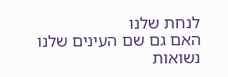לנחת שלנו
האם גם שם העינים שלנו נשואות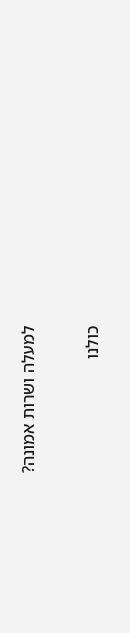למעלה ושרות אמונה?

כולנו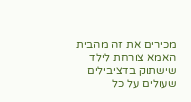מכירים את זה מהבית
האמא צורחת לילד שישתוק בדציבילים שעולים על כל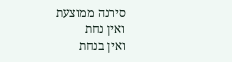סירנה ממוצעת
ואין נחת
ואין בנחת